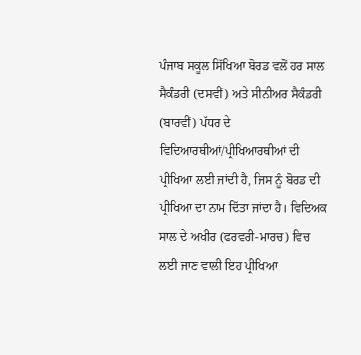ਪੰਜਾਬ ਸਕੂਲ ਸਿੱਖਿਆ ਬੋਰਡ ਵਲੋਂ ਹਰ ਸਾਲ ਸੈਕੰਡਰੀ (ਦਸਵੀਂ) ਅਤੇ ਸੀਨੀਅਰ ਸੈਕੰਡਰੀ (ਬਾਰਵੀਂ) ਪੱਧਰ ਦੇ ਵਿਦਿਆਰਥੀਆਂ/ਪ੍ਰੀਖਿਆਰਥੀਆਂ ਦੀ ਪ੍ਰੀਖਿਆ ਲਈ ਜਾਂਦੀ ਹੈ, ਜਿਸ ਨੂੰ ਬੋਰਡ ਦੀ ਪ੍ਰੀਖਿਆ ਦਾ ਨਾਮ ਦਿੱਤਾ ਜਾਂਦਾ ਹੈ। ਵਿਦਿਅਕ ਸਾਲ ਦੇ ਅਖੀਰ (ਫਰਵਰੀ-ਮਾਰਚ) ਵਿਚ ਲਈ ਜਾਣ ਵਾਲੀ ਇਹ ਪ੍ਰੀਖਿਆ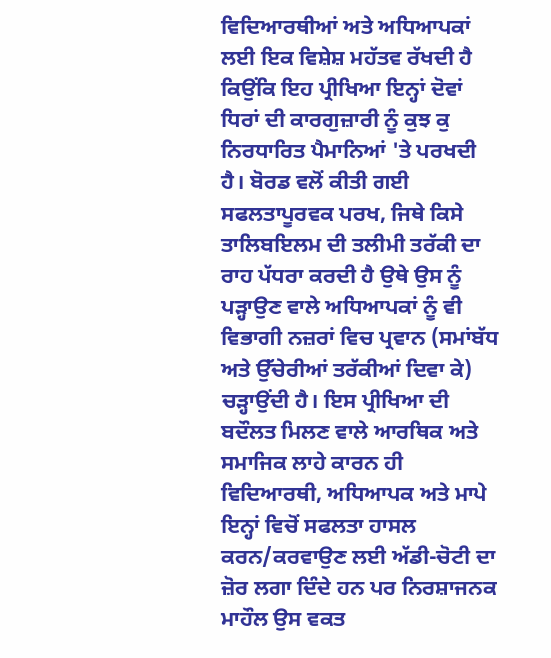ਵਿਦਿਆਰਥੀਆਂ ਅਤੇ ਅਧਿਆਪਕਾਂ ਲਈ ਇਕ ਵਿਸ਼ੇਸ਼ ਮਹੱਤਵ ਰੱਖਦੀ ਹੈ ਕਿਉਂਕਿ ਇਹ ਪ੍ਰੀਖਿਆ ਇਨ੍ਹਾਂ ਦੋਵਾਂ ਧਿਰਾਂ ਦੀ ਕਾਰਗੁਜ਼ਾਰੀ ਨੂੰ ਕੁਝ ਕੁ ਨਿਰਧਾਰਿਤ ਪੈਮਾਨਿਆਂ 'ਤੇ ਪਰਖਦੀ ਹੈ। ਬੋਰਡ ਵਲੋਂ ਕੀਤੀ ਗਈ ਸਫਲਤਾਪੂਰਵਕ ਪਰਖ, ਜਿਥੇ ਕਿਸੇ ਤਾਲਿਬਇਲਮ ਦੀ ਤਲੀਮੀ ਤਰੱਕੀ ਦਾ ਰਾਹ ਪੱਧਰਾ ਕਰਦੀ ਹੈ ਉਥੇ ਉਸ ਨੂੰ ਪੜ੍ਹਾਉਣ ਵਾਲੇ ਅਧਿਆਪਕਾਂ ਨੂੰ ਵੀ ਵਿਭਾਗੀ ਨਜ਼ਰਾਂ ਵਿਚ ਪ੍ਰਵਾਨ (ਸਮਾਂਬੱਧ ਅਤੇ ਉੱਚੇਰੀਆਂ ਤਰੱਕੀਆਂ ਦਿਵਾ ਕੇ) ਚੜ੍ਹਾਉਂਦੀ ਹੈ। ਇਸ ਪ੍ਰੀਖਿਆ ਦੀ ਬਦੌਲਤ ਮਿਲਣ ਵਾਲੇ ਆਰਥਿਕ ਅਤੇ ਸਮਾਜਿਕ ਲਾਹੇ ਕਾਰਨ ਹੀ ਵਿਦਿਆਰਥੀ, ਅਧਿਆਪਕ ਅਤੇ ਮਾਪੇ ਇਨ੍ਹਾਂ ਵਿਚੋਂ ਸਫਲਤਾ ਹਾਸਲ ਕਰਨ/ਕਰਵਾਉਣ ਲਈ ਅੱਡੀ-ਚੋਟੀ ਦਾ ਜ਼ੋਰ ਲਗਾ ਦਿੰਦੇ ਹਨ ਪਰ ਨਿਰਸ਼ਾਜਨਕ ਮਾਹੌਲ ਉਸ ਵਕਤ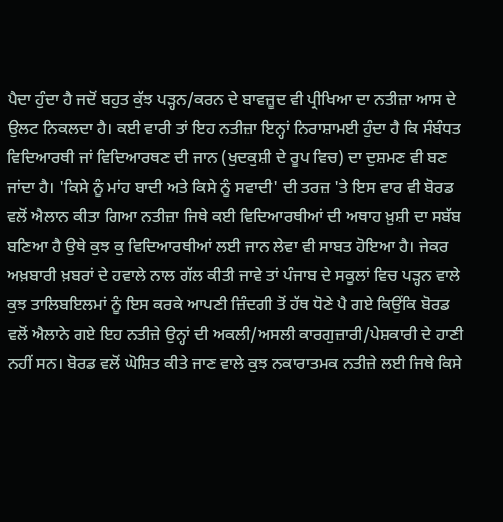ਪੈਦਾ ਹੁੰਦਾ ਹੈ ਜਦੋਂ ਬਹੁਤ ਕੁੱਝ ਪੜ੍ਹਨ/ਕਰਨ ਦੇ ਬਾਵਜ਼ੂਦ ਵੀ ਪ੍ਰੀਖਿਆ ਦਾ ਨਤੀਜ਼ਾ ਆਸ ਦੇ ਉਲਟ ਨਿਕਲਦਾ ਹੈ। ਕਈ ਵਾਰੀ ਤਾਂ ਇਹ ਨਤੀਜ਼ਾ ਇਨ੍ਹਾਂ ਨਿਰਾਸ਼ਾਮਈ ਹੁੰਦਾ ਹੈ ਕਿ ਸੰਬੰਧਤ ਵਿਦਿਆਰਥੀ ਜਾਂ ਵਿਦਿਆਰਥਣ ਦੀ ਜਾਨ (ਖੁਦਕੁਸ਼ੀ ਦੇ ਰੂਪ ਵਿਚ) ਦਾ ਦੁਸ਼ਮਣ ਵੀ ਬਣ ਜਾਂਦਾ ਹੈ। 'ਕਿਸੇ ਨੂੰ ਮਾਂਹ ਬਾਦੀ ਅਤੇ ਕਿਸੇ ਨੂੰ ਸਵਾਦੀ' ਦੀ ਤਰਜ਼ 'ਤੇ ਇਸ ਵਾਰ ਵੀ ਬੋਰਡ ਵਲੋਂ ਐਲਾਨ ਕੀਤਾ ਗਿਆ ਨਤੀਜ਼ਾ ਜਿਥੇ ਕਈ ਵਿਦਿਆਰਥੀਆਂ ਦੀ ਅਥਾਹ ਖ਼ੁਸ਼ੀ ਦਾ ਸਬੱਬ ਬਣਿਆ ਹੈ ਉਥੇ ਕੁਝ ਕੁ ਵਿਦਿਆਰਥੀਆਂ ਲਈ ਜਾਨ ਲੇਵਾ ਵੀ ਸਾਬਤ ਹੋਇਆ ਹੈ। ਜੇਕਰ ਅਖ਼ਬਾਰੀ ਖ਼ਬਰਾਂ ਦੇ ਹਵਾਲੇ ਨਾਲ ਗੱਲ ਕੀਤੀ ਜਾਵੇ ਤਾਂ ਪੰਜਾਬ ਦੇ ਸਕੂਲਾਂ ਵਿਚ ਪੜ੍ਹਨ ਵਾਲੇ ਕੁਝ ਤਾਲਿਬਇਲਮਾਂ ਨੂੰ ਇਸ ਕਰਕੇ ਆਪਣੀ ਜ਼ਿੰਦਗੀ ਤੋਂ ਹੱਥ ਧੋਣੇ ਪੈ ਗਏ ਕਿਉਂਕਿ ਬੋਰਡ ਵਲੋਂ ਐਲਾਨੇ ਗਏ ਇਹ ਨਤੀਜ਼ੇ ਉਨ੍ਹਾਂ ਦੀ ਅਕਲੀ/ਅਸਲੀ ਕਾਰਗੁਜ਼ਾਰੀ/ਪੇਸ਼ਕਾਰੀ ਦੇ ਹਾਣੀ ਨਹੀਂ ਸਨ। ਬੋਰਡ ਵਲੋਂ ਘੋਸ਼ਿਤ ਕੀਤੇ ਜਾਣ ਵਾਲੇ ਕੁਝ ਨਕਾਰਾਤਮਕ ਨਤੀਜ਼ੇ ਲਈ ਜਿਥੇ ਕਿਸੇ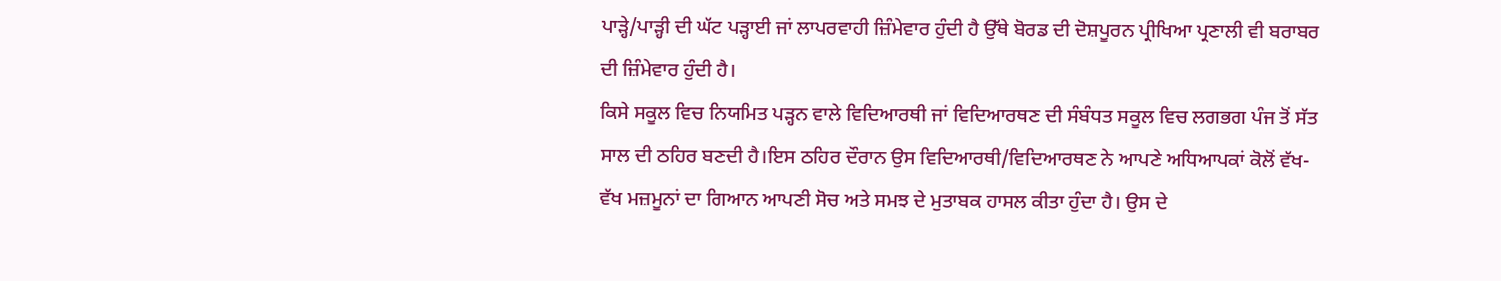ਪਾੜ੍ਹੇ/ਪਾੜ੍ਹੀ ਦੀ ਘੱਟ ਪੜ੍ਹਾਈ ਜਾਂ ਲਾਪਰਵਾਹੀ ਜ਼ਿੰਮੇਵਾਰ ਹੁੰਦੀ ਹੈ ਉੱਥੇ ਬੋਰਡ ਦੀ ਦੋਸ਼ਪੂਰਨ ਪ੍ਰੀਖਿਆ ਪ੍ਰਣਾਲੀ ਵੀ ਬਰਾਬਰ ਦੀ ਜ਼ਿੰਮੇਵਾਰ ਹੁੰਦੀ ਹੈ।
ਕਿਸੇ ਸਕੂਲ ਵਿਚ ਨਿਯਮਿਤ ਪੜ੍ਹਨ ਵਾਲੇ ਵਿਦਿਆਰਥੀ ਜਾਂ ਵਿਦਿਆਰਥਣ ਦੀ ਸੰਬੰਧਤ ਸਕੂਲ ਵਿਚ ਲਗਭਗ ਪੰਜ ਤੋਂ ਸੱਤ ਸਾਲ ਦੀ ਠਹਿਰ ਬਣਦੀ ਹੈ।ਇਸ ਠਹਿਰ ਦੌਰਾਨ ਉਸ ਵਿਦਿਆਰਥੀ/ਵਿਦਿਆਰਥਣ ਨੇ ਆਪਣੇ ਅਧਿਆਪਕਾਂ ਕੋਲੋਂ ਵੱਖ-ਵੱਖ ਮਜ਼ਮੂਨਾਂ ਦਾ ਗਿਆਨ ਆਪਣੀ ਸੋਚ ਅਤੇ ਸਮਝ ਦੇ ਮੁਤਾਬਕ ਹਾਸਲ ਕੀਤਾ ਹੁੰਦਾ ਹੈ। ਉਸ ਦੇ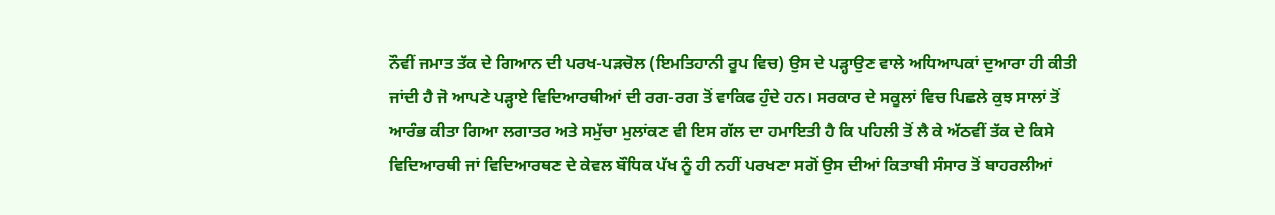ਨੌਵੀਂ ਜਮਾਤ ਤੱਕ ਦੇ ਗਿਆਨ ਦੀ ਪਰਖ-ਪੜਚੋਲ (ਇਮਤਿਹਾਨੀ ਰੂਪ ਵਿਚ) ਉਸ ਦੇ ਪੜ੍ਹਾਉਣ ਵਾਲੇ ਅਧਿਆਪਕਾਂ ਦੁਆਰਾ ਹੀ ਕੀਤੀ ਜਾਂਦੀ ਹੈ ਜੋ ਆਪਣੇ ਪੜ੍ਹਾਏ ਵਿਦਿਆਰਥੀਆਂ ਦੀ ਰਗ-ਰਗ ਤੋਂ ਵਾਕਿਫ ਹੁੰਦੇ ਹਨ। ਸਰਕਾਰ ਦੇ ਸਕੂਲਾਂ ਵਿਚ ਪਿਛਲੇ ਕੁਝ ਸਾਲਾਂ ਤੋਂ ਆਰੰਭ ਕੀਤਾ ਗਿਆ ਲਗਾਤਰ ਅਤੇ ਸਮੁੱਚਾ ਮੁਲਾਂਕਣ ਵੀ ਇਸ ਗੱਲ ਦਾ ਹਮਾਇਤੀ ਹੈ ਕਿ ਪਹਿਲੀ ਤੋਂ ਲੈ ਕੇ ਅੱਠਵੀਂ ਤੱਕ ਦੇ ਕਿਸੇ ਵਿਦਿਆਰਥੀ ਜਾਂ ਵਿਦਿਆਰਥਣ ਦੇ ਕੇਵਲ ਬੌਧਿਕ ਪੱਖ ਨੂੰ ਹੀ ਨਹੀਂ ਪਰਖਣਾ ਸਗੋਂ ਉਸ ਦੀਆਂ ਕਿਤਾਬੀ ਸੰਸਾਰ ਤੋਂ ਬਾਹਰਲੀਆਂ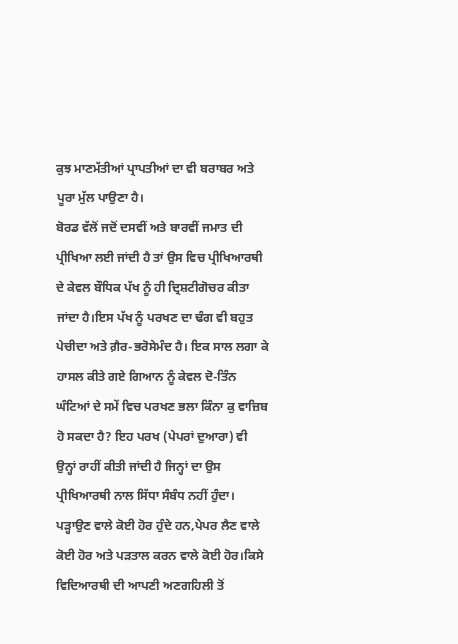ਕੁਝ ਮਾਣਮੱਤੀਆਂ ਪ੍ਰਾਪਤੀਆਂ ਦਾ ਵੀ ਬਰਾਬਰ ਅਤੇ ਪੂਰਾ ਮੁੱਲ ਪਾਉਣਾ ਹੈ।
ਬੋਰਡ ਵੱਲੋਂ ਜਦੋਂ ਦਸਵੀਂ ਅਤੇ ਬਾਰਵੀਂ ਜਮਾਤ ਦੀ ਪ੍ਰੀਖਿਆ ਲਈ ਜਾਂਦੀ ਹੈ ਤਾਂ ਉਸ ਵਿਚ ਪ੍ਰੀਖਿਆਰਥੀ ਦੇ ਕੇਵਲ ਬੌਧਿਕ ਪੱਖ ਨੂੰ ਹੀ ਦ੍ਰਿਸ਼ਟੀਗੋਚਰ ਕੀਤਾ ਜਾਂਦਾ ਹੈ।ਇਸ ਪੱਖ ਨੂੰ ਪਰਖਣ ਦਾ ਢੰਗ ਵੀ ਬਹੁਤ ਪੇਚੀਦਾ ਅਤੇ ਗ਼ੈਰ-ਭਰੋਸੇਮੰਦ ਹੈ। ਇਕ ਸਾਲ ਲਗਾ ਕੇ ਹਾਸਲ ਕੀਤੇ ਗਏ ਗਿਆਨ ਨੂੰ ਕੇਵਲ ਦੋ-ਤਿੰਨ ਘੰਟਿਆਂ ਦੇ ਸਮੇਂ ਵਿਚ ਪਰਖਣ ਭਲਾ ਕਿੰਨਾ ਕੁ ਵਾਜ਼ਿਬ ਹੋ ਸਕਦਾ ਹੈ? ਇਹ ਪਰਖ (ਪੇਪਰਾਂ ਦੁਆਰਾ) ਵੀ ਉਨ੍ਹਾਂ ਰਾਹੀਂ ਕੀਤੀ ਜਾਂਦੀ ਹੈ ਜਿਨ੍ਹਾਂ ਦਾ ਉਸ ਪ੍ਰੀਖਿਆਰਥੀ ਨਾਲ ਸਿੱਧਾ ਸੰਬੰਧ ਨਹੀਂ ਹੁੰਦਾ। ਪੜ੍ਹਾਉਣ ਵਾਲੇ ਕੋਈ ਹੋਰ ਹੁੰਦੇ ਹਨ,ਪੇਪਰ ਲੈਣ ਵਾਲੇ ਕੋਈ ਹੋਰ ਅਤੇ ਪੜਤਾਲ ਕਰਨ ਵਾਲੇ ਕੋਈ ਹੋਰ।ਕਿਸੇ ਵਿਦਿਆਰਥੀ ਦੀ ਆਪਣੀ ਅਣਗਹਿਲੀ ਤੋਂ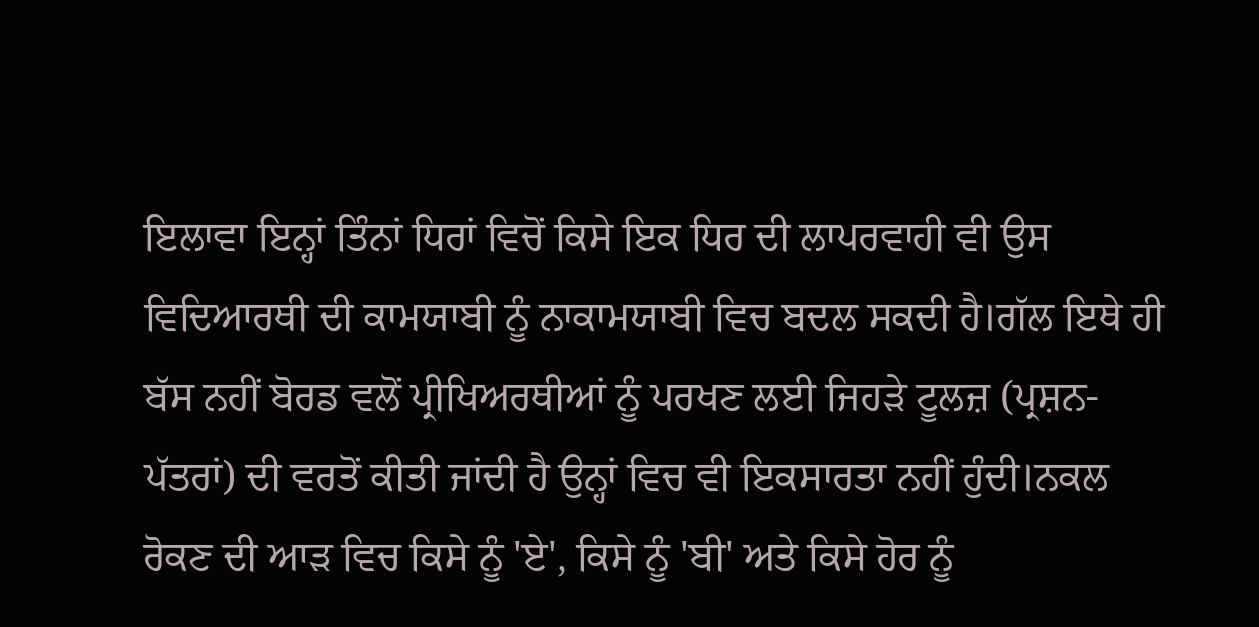ਇਲਾਵਾ ਇਨ੍ਹਾਂ ਤਿੰਨਾਂ ਧਿਰਾਂ ਵਿਚੋਂ ਕਿਸੇ ਇਕ ਧਿਰ ਦੀ ਲਾਪਰਵਾਹੀ ਵੀ ਉਸ ਵਿਦਿਆਰਥੀ ਦੀ ਕਾਮਯਾਬੀ ਨੂੰ ਨਾਕਾਮਯਾਬੀ ਵਿਚ ਬਦਲ ਸਕਦੀ ਹੈ।ਗੱਲ ਇਥੇ ਹੀ ਬੱਸ ਨਹੀਂ ਬੋਰਡ ਵਲੋਂ ਪ੍ਰੀਖਿਅਰਥੀਆਂ ਨੂੰ ਪਰਖਣ ਲਈ ਜਿਹੜੇ ਟੂਲਜ਼ (ਪ੍ਰਸ਼ਨ-ਪੱਤਰਾਂ) ਦੀ ਵਰਤੋਂ ਕੀਤੀ ਜਾਂਦੀ ਹੈ ਉਨ੍ਹਾਂ ਵਿਚ ਵੀ ਇਕਸਾਰਤਾ ਨਹੀਂ ਹੁੰਦੀ।ਨਕਲ ਰੋਕਣ ਦੀ ਆੜ ਵਿਚ ਕਿਸੇ ਨੂੰ 'ਏ', ਕਿਸੇ ਨੂੰ 'ਬੀ' ਅਤੇ ਕਿਸੇ ਹੋਰ ਨੂੰ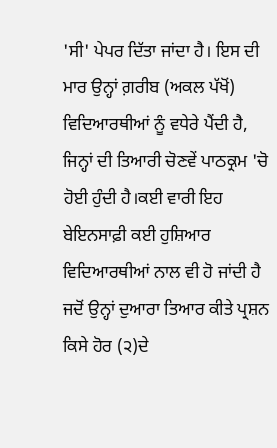'ਸੀ' ਪੇਪਰ ਦਿੱਤਾ ਜਾਂਦਾ ਹੈ। ਇਸ ਦੀ ਮਾਰ ਉਨ੍ਹਾਂ ਗ਼ਰੀਬ (ਅਕਲ ਪੱਖੋਂ) ਵਿਦਿਆਰਥੀਆਂ ਨੂੰ ਵਧੇਰੇ ਪੈਂਦੀ ਹੈ, ਜਿਨ੍ਹਾਂ ਦੀ ਤਿਆਰੀ ਚੋਣਵੇਂ ਪਾਠਕ੍ਰਮ 'ਚੋ ਹੋਈ ਹੁੰਦੀ ਹੈ।ਕਈ ਵਾਰੀ ਇਹ ਬੇਇਨਸਾਫ਼ੀ ਕਈ ਹੁਸ਼ਿਆਰ ਵਿਦਿਆਰਥੀਆਂ ਨਾਲ ਵੀ ਹੋ ਜਾਂਦੀ ਹੈ ਜਦੋਂ ਉਨ੍ਹਾਂ ਦੁਆਰਾ ਤਿਆਰ ਕੀਤੇ ਪ੍ਰਸ਼ਨ ਕਿਸੇ ਹੋਰ (੨)ਦੇ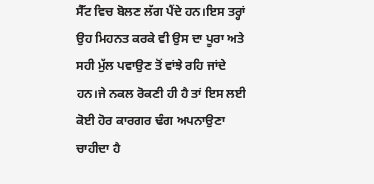ਸੈੱਟ ਵਿਚ ਬੋਲਣ ਲੱਗ ਪੈਂਦੇ ਹਨ।ਇਸ ਤਰ੍ਹਾਂ ਉਹ ਮਿਹਨਤ ਕਰਕੇ ਵੀ ਉਸ ਦਾ ਪੂਰਾ ਅਤੇ ਸਹੀ ਮੁੱਲ ਪਵਾਉਣ ਤੋਂ ਵਾਂਝੇ ਰਹਿ ਜਾਂਦੇ ਹਨ।ਜੇ ਨਕਲ ਰੋਕਣੀ ਹੀ ਹੈ ਤਾਂ ਇਸ ਲਈ ਕੋਈ ਹੋਰ ਕਾਰਗਰ ਢੰਗ ਅਪਨਾਉਣਾ ਚਾਹੀਦਾ ਹੈ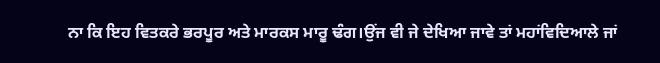ਨਾ ਕਿ ਇਹ ਵਿਤਕਰੇ ਭਰਪੂਰ ਅਤੇ ਮਾਰਕਸ ਮਾਰੂ ਢੰਗ।ਉਂਜ ਵੀ ਜੇ ਦੇਖਿਆ ਜਾਵੇ ਤਾਂ ਮਹਾਂਵਿਦਿਆਲੇ ਜਾਂ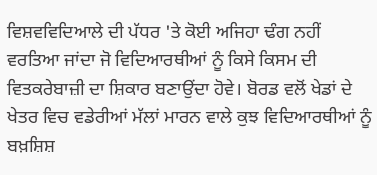ਵਿਸ਼ਵਵਿਦਿਆਲੇ ਦੀ ਪੱਧਰ 'ਤੇ ਕੋਈ ਅਜਿਹਾ ਢੰਗ ਨਹੀਂ ਵਰਤਿਆ ਜਾਂਦਾ ਜੋ ਵਿਦਿਆਰਥੀਆਂ ਨੂੰ ਕਿਸੇ ਕਿਸਮ ਦੀ ਵਿਤਕਰੇਬਾਜ਼ੀ ਦਾ ਸ਼ਿਕਾਰ ਬਣਾਉਂਦਾ ਹੋਵੇ। ਬੋਰਡ ਵਲੋਂ ਖੇਡਾਂ ਦੇ ਖੇਤਰ ਵਿਚ ਵਡੇਰੀਆਂ ਮੱਲਾਂ ਮਾਰਨ ਵਾਲੇ ਕੁਝ ਵਿਦਿਆਰਥੀਆਂ ਨੂੰ ਬਖ਼ਸ਼ਿਸ਼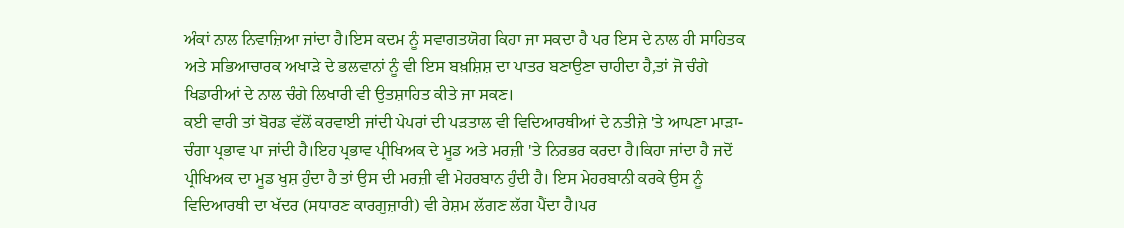ਅੰਕਾਂ ਨਾਲ ਨਿਵਾਜ਼ਿਆ ਜਾਂਦਾ ਹੈ।ਇਸ ਕਦਮ ਨੂੰ ਸਵਾਗਤਯੋਗ ਕਿਹਾ ਜਾ ਸਕਦਾ ਹੈ ਪਰ ਇਸ ਦੇ ਨਾਲ ਹੀ ਸਾਹਿਤਕ ਅਤੇ ਸਭਿਆਚਾਰਕ ਅਖਾੜੇ ਦੇ ਭਲਵਾਨਾਂ ਨੂੰ ਵੀ ਇਸ ਬਖ਼ਸ਼ਿਸ਼ ਦਾ ਪਾਤਰ ਬਣਾਉਣਾ ਚਾਹੀਦਾ ਹੈ,ਤਾਂ ਜੋ ਚੰਗੇ ਖਿਡਾਰੀਆਂ ਦੇ ਨਾਲ ਚੰਗੇ ਲਿਖਾਰੀ ਵੀ ਉਤਸ਼ਾਹਿਤ ਕੀਤੇ ਜਾ ਸਕਣ।
ਕਈ ਵਾਰੀ ਤਾਂ ਬੋਰਡ ਵੱਲੋਂ ਕਰਵਾਈ ਜਾਂਦੀ ਪੇਪਰਾਂ ਦੀ ਪੜਤਾਲ ਵੀ ਵਿਦਿਆਰਥੀਆਂ ਦੇ ਨਤੀਜ਼ੇ 'ਤੇ ਆਪਣਾ ਮਾੜਾ-ਚੰਗਾ ਪ੍ਰਭਾਵ ਪਾ ਜਾਂਦੀ ਹੈ।ਇਹ ਪ੍ਰਭਾਵ ਪ੍ਰੀਖਿਅਕ ਦੇ ਮੂਡ ਅਤੇ ਮਰਜ਼ੀ 'ਤੇ ਨਿਰਭਰ ਕਰਦਾ ਹੈ।ਕਿਹਾ ਜਾਂਦਾ ਹੈ ਜਦੋਂ ਪ੍ਰੀਖਿਅਕ ਦਾ ਮੂਡ ਖੁਸ਼ ਹੁੰਦਾ ਹੈ ਤਾਂ ਉਸ ਦੀ ਮਰਜ਼ੀ ਵੀ ਮੇਹਰਬਾਨ ਹੁੰਦੀ ਹੈ। ਇਸ ਮੇਹਰਬਾਨੀ ਕਰਕੇ ਉਸ ਨੂੰ ਵਿਦਿਆਰਥੀ ਦਾ ਖੱਦਰ (ਸਧਾਰਣ ਕਾਰਗੁਜ਼ਾਰੀ) ਵੀ ਰੇਸ਼ਮ ਲੱਗਣ ਲੱਗ ਪੈਂਦਾ ਹੈ।ਪਰ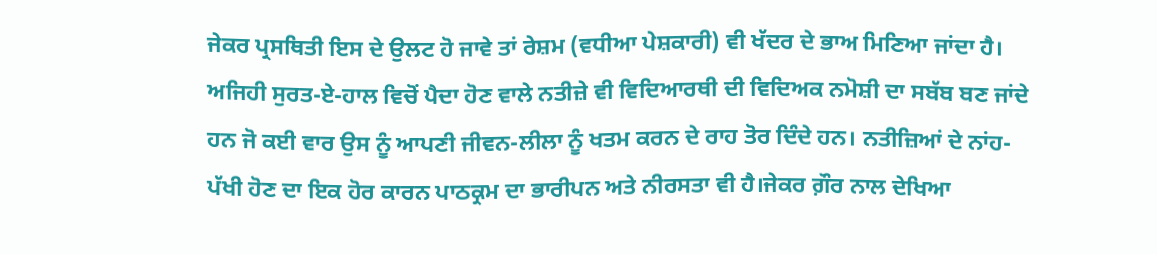ਜੇਕਰ ਪ੍ਰਸਥਿਤੀ ਇਸ ਦੇ ਉਲਟ ਹੋ ਜਾਵੇ ਤਾਂ ਰੇਸ਼ਮ (ਵਧੀਆ ਪੇਸ਼ਕਾਰੀ) ਵੀ ਖੱਦਰ ਦੇ ਭਾਅ ਮਿਣਿਆ ਜਾਂਦਾ ਹੈ। ਅਜਿਹੀ ਸੁਰਤ-ਏ-ਹਾਲ ਵਿਚੋਂ ਪੈਦਾ ਹੋਣ ਵਾਲੇ ਨਤੀਜ਼ੇ ਵੀ ਵਿਦਿਆਰਥੀ ਦੀ ਵਿਦਿਅਕ ਨਮੋਸ਼ੀ ਦਾ ਸਬੱਬ ਬਣ ਜਾਂਦੇ ਹਨ ਜੋ ਕਈ ਵਾਰ ਉਸ ਨੂੰ ਆਪਣੀ ਜੀਵਨ-ਲੀਲਾ ਨੂੰ ਖਤਮ ਕਰਨ ਦੇ ਰਾਹ ਤੋਰ ਦਿੰਦੇ ਹਨ। ਨਤੀਜ਼ਿਆਂ ਦੇ ਨਾਂਹ-ਪੱਖੀ ਹੋਣ ਦਾ ਇਕ ਹੋਰ ਕਾਰਨ ਪਾਠਕ੍ਰਮ ਦਾ ਭਾਰੀਪਨ ਅਤੇ ਨੀਰਸਤਾ ਵੀ ਹੈ।ਜੇਕਰ ਗ਼ੌਰ ਨਾਲ ਦੇਖਿਆ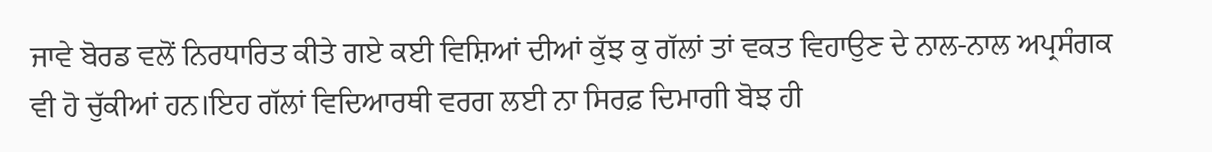ਜਾਵੇ ਬੋਰਡ ਵਲੋਂ ਨਿਰਧਾਰਿਤ ਕੀਤੇ ਗਏ ਕਈ ਵਿਸ਼ਿਆਂ ਦੀਆਂ ਕੁੱਝ ਕੁ ਗੱਲਾਂ ਤਾਂ ਵਕਤ ਵਿਹਾਉਣ ਦੇ ਨਾਲ-ਨਾਲ ਅਪ੍ਰਸੰਗਕ ਵੀ ਹੋ ਚੁੱਕੀਆਂ ਹਨ।ਇਹ ਗੱਲਾਂ ਵਿਦਿਆਰਥੀ ਵਰਗ ਲਈ ਨਾ ਸਿਰਫ਼ ਦਿਮਾਗੀ ਬੋਝ ਹੀ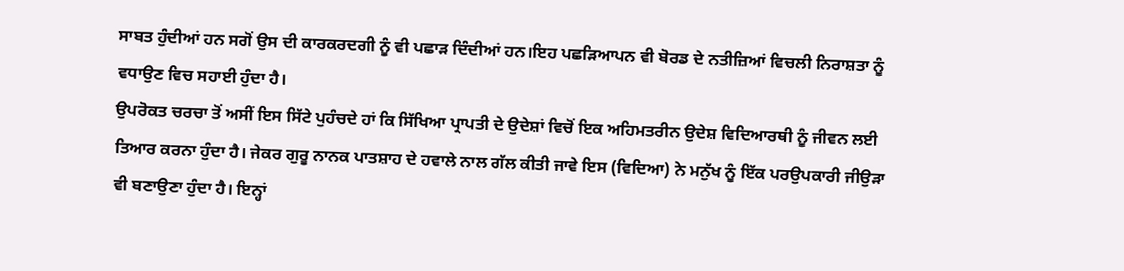ਸਾਬਤ ਹੁੰਦੀਆਂ ਹਨ ਸਗੋਂ ਉਸ ਦੀ ਕਾਰਕਰਦਗੀ ਨੂੰ ਵੀ ਪਛਾੜ ਦਿੰਦੀਆਂ ਹਨ।ਇਹ ਪਛੜਿਆਪਨ ਵੀ ਬੋਰਡ ਦੇ ਨਤੀਜ਼ਿਆਂ ਵਿਚਲੀ ਨਿਰਾਸ਼ਤਾ ਨੂੰ ਵਧਾਉਣ ਵਿਚ ਸਹਾਈ ਹੁੰਦਾ ਹੈ।
ਉਪਰੋਕਤ ਚਰਚਾ ਤੋਂ ਅਸੀਂ ਇਸ ਸਿੱਟੇ ਪੁਹੰਚਦੇ ਹਾਂ ਕਿ ਸਿੱਖਿਆ ਪ੍ਰਾਪਤੀ ਦੇ ਉਦੇਸ਼ਾਂ ਵਿਚੋਂ ਇਕ ਅਹਿਮਤਰੀਨ ਉਦੇਸ਼ ਵਿਦਿਆਰਥੀ ਨੂੰ ਜੀਵਨ ਲਈ ਤਿਆਰ ਕਰਨਾ ਹੁੰਦਾ ਹੈ। ਜੇਕਰ ਗੁਰੂ ਨਾਨਕ ਪਾਤਸ਼ਾਹ ਦੇ ਹਵਾਲੇ ਨਾਲ ਗੱਲ ਕੀਤੀ ਜਾਵੇ ਇਸ (ਵਿਦਿਆ) ਨੇ ਮਨੁੱਖ ਨੂੰ ਇੱਕ ਪਰਉਪਕਾਰੀ ਜੀਉੜਾ ਵੀ ਬਣਾਉਣਾ ਹੁੰਦਾ ਹੈ। ਇਨ੍ਹਾਂ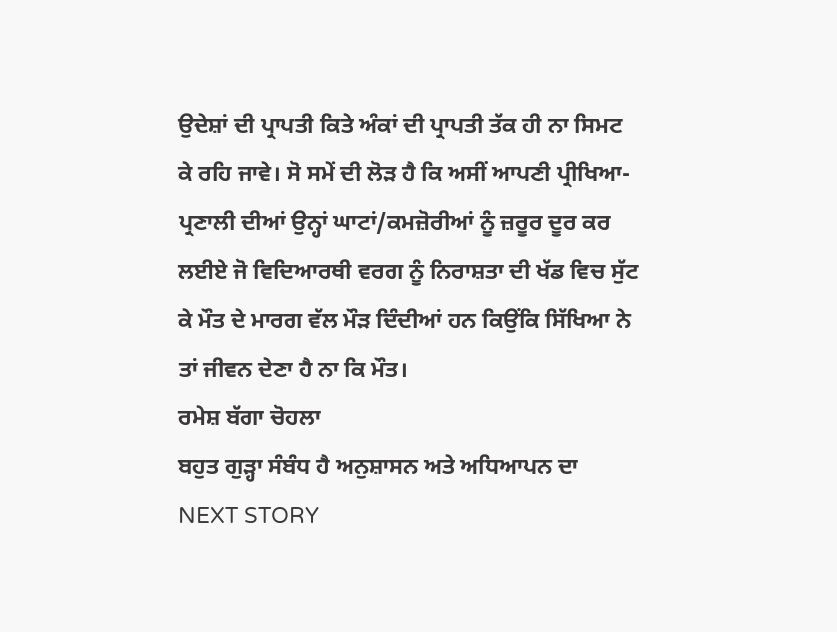ਉਦੇਸ਼ਾਂ ਦੀ ਪ੍ਰਾਪਤੀ ਕਿਤੇ ਅੰਕਾਂ ਦੀ ਪ੍ਰਾਪਤੀ ਤੱਕ ਹੀ ਨਾ ਸਿਮਟ ਕੇ ਰਹਿ ਜਾਵੇ। ਸੋ ਸਮੇਂ ਦੀ ਲੋੜ ਹੈ ਕਿ ਅਸੀਂ ਆਪਣੀ ਪ੍ਰੀਖਿਆ-ਪ੍ਰਣਾਲੀ ਦੀਆਂ ਉਨ੍ਹਾਂ ਘਾਟਾਂ/ਕਮਜ਼ੋਰੀਆਂ ਨੂੰ ਜ਼ਰੂਰ ਦੂਰ ਕਰ ਲਈਏ ਜੋ ਵਿਦਿਆਰਥੀ ਵਰਗ ਨੂੰ ਨਿਰਾਸ਼ਤਾ ਦੀ ਖੱਡ ਵਿਚ ਸੁੱਟ ਕੇ ਮੌਤ ਦੇ ਮਾਰਗ ਵੱਲ ਮੌੜ ਦਿੰਦੀਆਂ ਹਨ ਕਿਉਂਕਿ ਸਿੱਖਿਆ ਨੇ ਤਾਂ ਜੀਵਨ ਦੇਣਾ ਹੈ ਨਾ ਕਿ ਮੌਤ।
ਰਮੇਸ਼ ਬੱਗਾ ਚੋਹਲਾ
ਬਹੁਤ ਗੁੜ੍ਹਾ ਸੰਬੰਧ ਹੈ ਅਨੁਸ਼ਾਸਨ ਅਤੇ ਅਧਿਆਪਨ ਦਾ
NEXT STORY